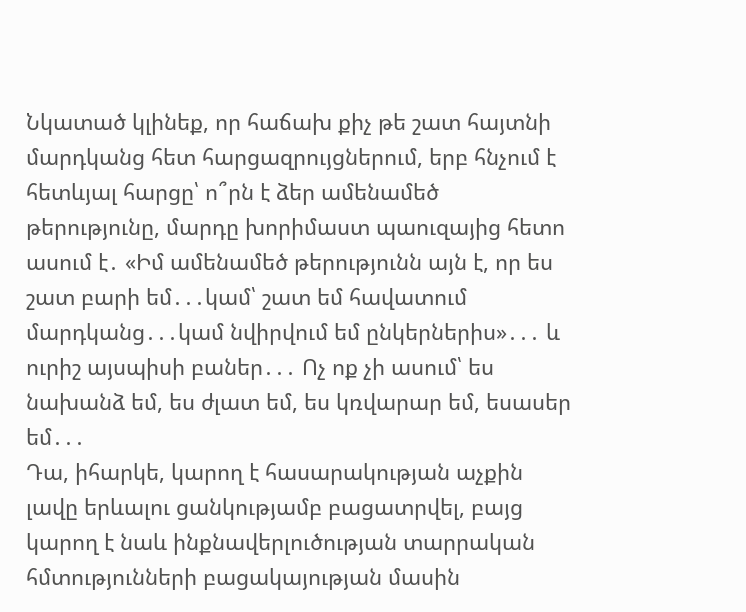Նկատած կլինեք, որ հաճախ քիչ թե շատ հայտնի մարդկանց հետ հարցազրույցներում, երբ հնչում է հետևյալ հարցը՝ ո՞րն է ձեր ամենամեծ թերությունը, մարդը խորիմաստ պաուզայից հետո ասում է․ «Իմ ամենամեծ թերությունն այն է, որ ես շատ բարի եմ․․․կամ՝ շատ եմ հավատում մարդկանց․․․կամ նվիրվում եմ ընկերներիս»․․․ և ուրիշ այսպիսի բաներ․․․ Ոչ ոք չի ասում՝ ես նախանձ եմ, ես ժլատ եմ, ես կռվարար եմ, եսասեր եմ․․․
Դա, իհարկե, կարող է հասարակության աչքին լավը երևալու ցանկությամբ բացատրվել, բայց կարող է նաև ինքնավերլուծության տարրական հմտությունների բացակայության մասին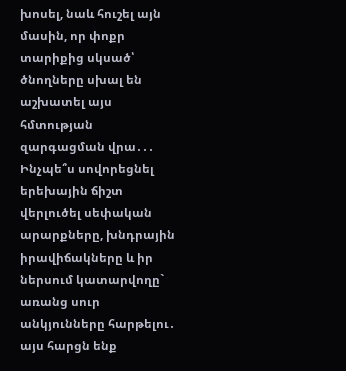խոսել, նաև հուշել այն մասին, որ փոքր տարիքից սկսած՝ ծնողները սխալ են աշխատել այս հմտության զարգացման վրա․․․
Ինչպե՞ս սովորեցնել երեխային ճիշտ վերլուծել սեփական արարքները, խնդրային իրավիճակները և իր ներսում կատարվողը` առանց սուր անկյունները հարթելու․ այս հարցն ենք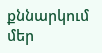քննարկում մեր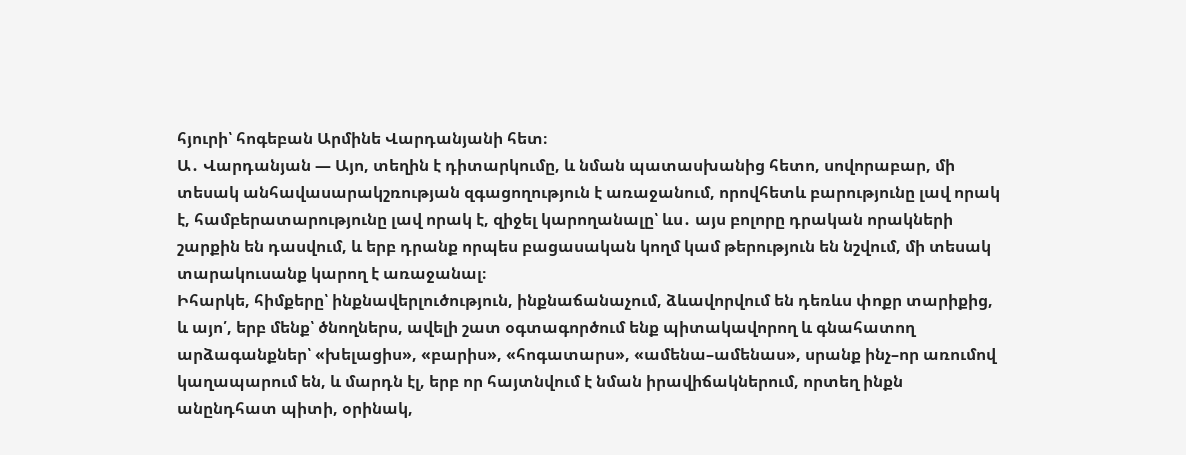հյուրի՝ հոգեբան Արմինե Վարդանյանի հետ։
Ա․ Վարդանյան — Այո, տեղին է դիտարկումը, և նման պատասխանից հետո, սովորաբար, մի տեսակ անհավասարակշռության զգացողություն է առաջանում, որովհետև բարությունը լավ որակ է, համբերատարությունը լավ որակ է, զիջել կարողանալը՝ ևս․ այս բոլորը դրական որակների շարքին են դասվում, և երբ դրանք որպես բացասական կողմ կամ թերություն են նշվում, մի տեսակ տարակուսանք կարող է առաջանալ։
Իհարկե, հիմքերը՝ ինքնավերլուծություն, ինքնաճանաչում, ձևավորվում են դեռևս փոքր տարիքից, և այո՛, երբ մենք՝ ծնողներս, ավելի շատ օգտագործում ենք պիտակավորող և գնահատող արձագանքներ՝ «խելացիս», «բարիս», «հոգատարս», «ամենա–ամենաս», սրանք ինչ–որ առումով կաղապարում են, և մարդն էլ, երբ որ հայտնվում է նման իրավիճակներում, որտեղ ինքն անընդհատ պիտի, օրինակ,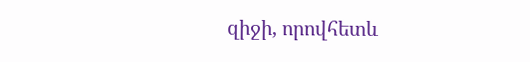զիջի, որովհետև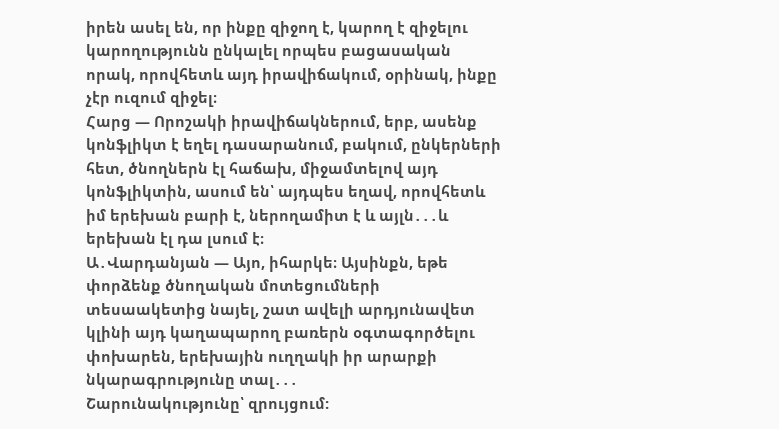իրեն ասել են, որ ինքը զիջող է, կարող է զիջելու կարողությունն ընկալել որպես բացասական որակ, որովհետև այդ իրավիճակում, օրինակ, ինքը չէր ուզում զիջել։
Հարց — Որոշակի իրավիճակներում, երբ, ասենք կոնֆլիկտ է եղել դասարանում, բակում, ընկերների հետ, ծնողներն էլ հաճախ, միջամտելով այդ կոնֆլիկտին, ասում են՝ այդպես եղավ, որովհետև իմ երեխան բարի է, ներողամիտ է և այլն․․․և երեխան էլ դա լսում է։
Ա․Վարդանյան — Այո, իհարկե։ Այսինքն, եթե փորձենք ծնողական մոտեցումների տեսաակետից նայել, շատ ավելի արդյունավետ կլինի այդ կաղապարող բառերն օգտագործելու փոխարեն, երեխային ուղղակի իր արարքի նկարագրությունը տալ․․․
Շարունակությունը՝ զրույցում: